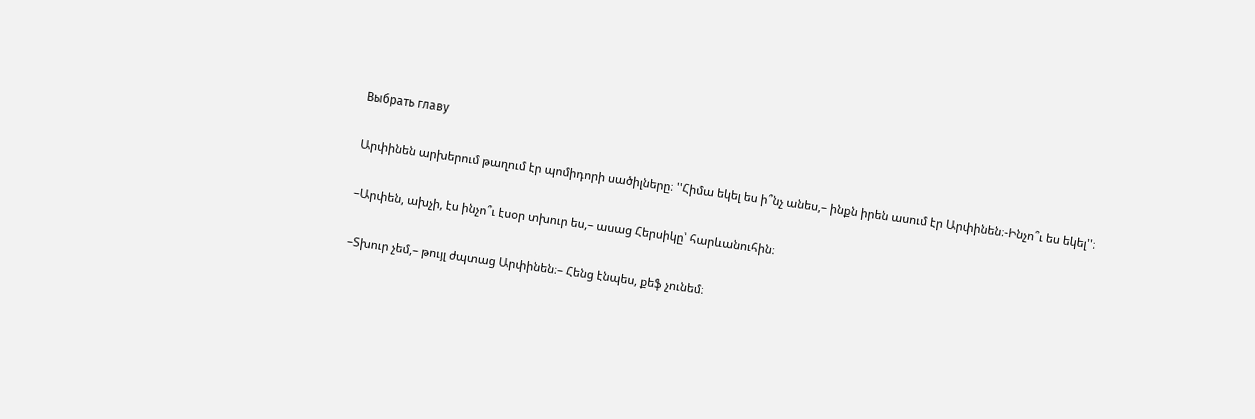Выбрать главу

Արփինեն արխերում թաղում էր պոմիդորի սածիլները։ ''Հիմա եկել ես ի՞նչ անես,– ինքն իրեն ասում էր Արփինեն։-Ինչո՞ւ ես եկել''։

–Արփեն, ախչի, էս ինչո՞ւ էսօր տխուր ես,– ասաց Հերսիկը՝ հարևանուհին։

–Տխուր չեմ,– թույլ ժպտաց Արփինեն։– Հենց էնպես, քեֆ չունեմ։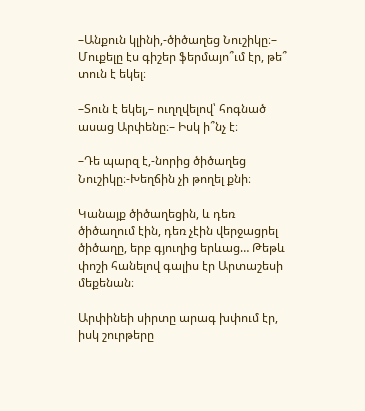–Անքուն կլինի,-ծիծաղեց Նուշիկը։– Մուքելը էս գիշեր ֆերմայո՞ւմ էր, թե՞ տուն է եկել։

–Տուն է եկել,– ուղղվելով՝ հոգնած ասաց Արփենը։– Իսկ ի՞նչ է։

–Դե պարզ է,-նորից ծիծաղեց Նուշիկը։-Խեղճին չի թողել քնի։

Կանայք ծիծաղեցին, և դեռ ծիծաղում էին, դեռ չէին վերջացրել ծիծաղը, երբ գյուղից երևաց… Թեթև փոշի հանելով գալիս էր Արտաշեսի մեքենան։

Արփինեի սիրտը արագ խփում էր, իսկ շուրթերը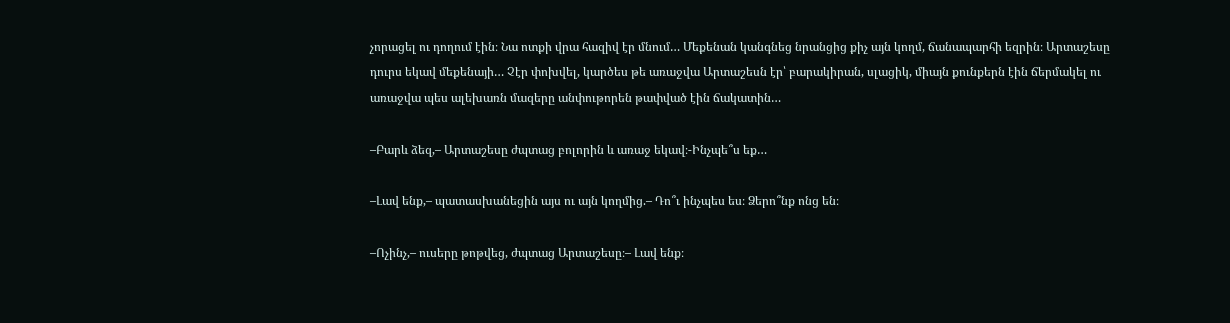չորացել ու դողում էին։ Նա ոտքի վրա հազիվ էր մնում… Մեքենան կանգնեց նրանցից քիչ այն կողմ, ճանապարհի եզրին։ Արտաշեսը դուրս եկավ մեքենայի… Չէր փոխվել, կարծես թե առաջվա Արտաշեսն էր՝ բարակիրան, սլացիկ, միայն քունքերն էին ճերմակել ու առաջվա պես ալեխառն մազերը անփութորեն թափված էին ճակատին…

–Բարև ձեզ,– Արտաշեսը ժպտաց բոլորին և առաջ եկավ։-Ինչպե՞ս եք…

–Լավ ենք,– պատասխանեցին այս ու այն կողմից.– Դո՞ւ ինչպես ես։ Ձերո՞նք ոնց են։

–Ոչինչ,– ուսերը թոթվեց, ժպտաց Արտաշեսը։– Լավ ենք։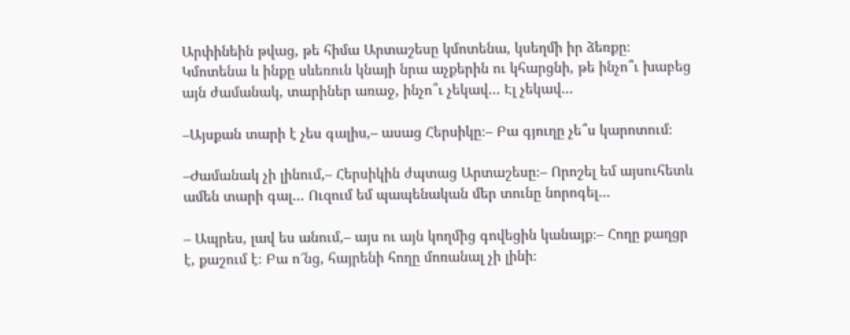Արփինեին թվաց, թե հիմա Արտաշեսը կմոտենա, կսեղմի իր ձեռքը։ Կմոտենա և ինքը սևեռուն կնայի նրա աչքերին ու կհարցնի, թե ինչո՞ւ խաբեց այն ժամանակ, տարիներ առաջ, ինչո՞ւ չեկավ… Էլ չեկավ…

–Այսքան տարի է չես գալիս,– ասաց Հերսիկը։– Բա գյուղը չե՞ս կարոտում։

–Ժամանակ չի լինում,– Հերսիկին ժպտաց Արտաշեսը։– Որոշել եմ այսուհետև ամեն տարի գալ… Ուզում եմ պապենական մեր տունը նորոգել…

– Ապրես, լավ ես անում,– այս ու այն կողմից գովեցին կանայք։– Հողը քաղցր է, քաշում է։ Բա ո՜նց, հայրենի հողը մոռանալ չի լինի։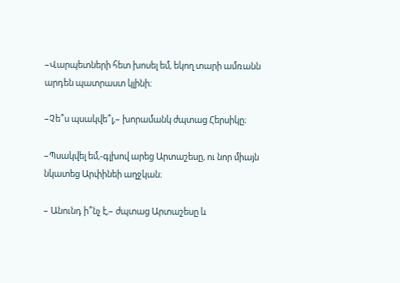–Վարպետների հետ խոսել եմ, եկող տարի ամռանն արդեն պատրաստ կլինի։

–Չե՞ս պսակվե՞լ,– խորամանկ ժպտաց Հերսիկը։

–Պսակվել եմ,-գլխով արեց Արտաշեսը, ու նոր միայն նկատեց Արփինեի աղջկան։

– Անունդ ի՞նչ է,– ժպտաց Արտաշեսը և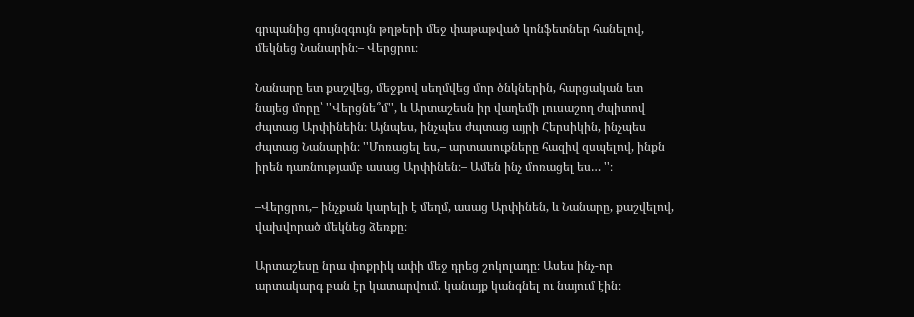գրպանից գույնզգույն թղթերի մեջ փաթաթված կոնֆետներ հանելով, մեկնեց Նանարին։– Վերցրու։

Նանարը ետ քաշվեց, մեջքով սեղմվեց մոր ծնկներին, հարցական ետ նայեց մորը՝ ''Վերցնե՞մ'', և Արտաշեսն իր վաղեմի լուսաշող ժպիտով ժպտաց Արփինեին։ Այնպես, ինչպես ժպտաց այրի Հերսիկին, ինչպես ժպտաց Նանարին։ ''Մոռացել ես,– արտասուքները հազիվ զսպելով, ինքն իրեն դառնությամբ ասաց Արփինեն։– Ամեն ինչ մոռացել ես… ''։

–Վերցրու,– ինչքան կարելի է մեղմ, ասաց Արփինեն, և Նանարը, քաշվելով, վախվորած մեկնեց ձեռքը։

Արտաշեսը նրա փոքրիկ ափի մեջ դրեց շոկոլադը։ Ասես ինչ-որ արտակարգ բան էր կատարվում. կանայք կանգնել ու նայում էին։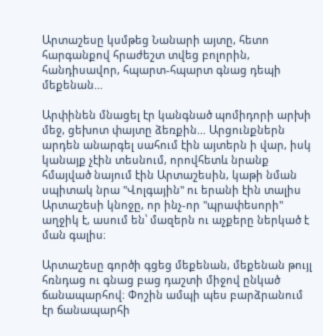Արտաշեսը կսմթեց Նանարի այտը, հետո հարգանքով հրաժեշտ տվեց բոլորին, հանդիսավոր, հպարտ-հպարտ գնաց դեպի մեքենան…

Արփինեն մնացել էր կանգնած պոմիդորի արխի մեջ, ցեխոտ փայտը ձեռքին… Արցունքներն արդեն անարգել սահում էին այտերն ի վար, իսկ կանայք չէին տեսնում, որովհետև նրանք հմայված նայում էին Արտաշեսին, կաթի նման սպիտակ նրա ''Վոլգային'' ու երանի էին տալիս Արտաշեսի կնոջը, որ ինչ-որ ''պրափեսորի'' աղջիկ է, ասում են՝ մազերն ու աչքերը ներկած է ման գալիս։

Արտաշեսը գործի գցեց մեքենան, մեքենան թույլ հռնդաց ու գնաց բաց դաշտի միջով ընկած ճանապարհով։ Փոշին ամպի պես բարձրանում էր ճանապարհի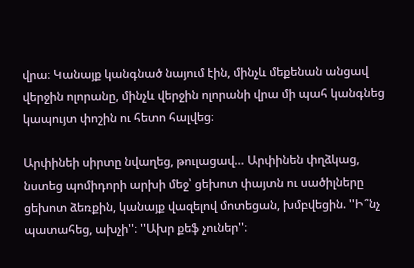վրա։ Կանայք կանգնած նայում էին, մինչև մեքենան անցավ վերջին ոլորանը, մինչև վերջին ոլորանի վրա մի պահ կանգնեց կապույտ փոշին ու հետո հալվեց։

Արփինեի սիրտը նվաղեց, թուլացավ… Արփինեն փղձկաց, նստեց պոմիդորի արխի մեջ՝ ցեխոտ փայտն ու սածիլները ցեխոտ ձեռքին, կանայք վազելով մոտեցան, խմբվեցին. ''Ի՞նչ պատահեց, ախչի''։ ''Ախր քեֆ չուներ''։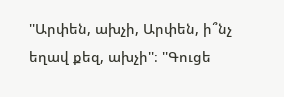''Արփեն, ախչի, Արփեն, ի՞նչ եղավ քեզ, ախչի''։ ''Գուցե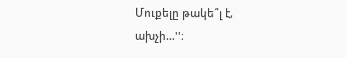Մուքելը թակե՞լ է, ախչի…''։